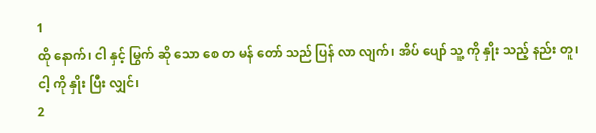1
ထို နောက်၊ ငါ နှင့် မြွက် ဆို သော စေ တ မန် တော် သည် ပြန် လာ လျက်၊ အိပ် ပျော် သူ့ ကို နှိုး သည့် နည်း တူ၊ ငါ့ ကို နှိုး ပြီး လျှင်၊
2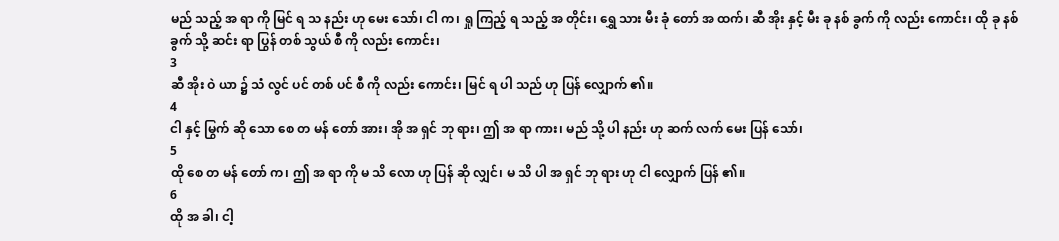မည် သည့် အ ရာ ကို မြင် ရ သ နည်း ဟု မေး သော်၊ ငါ က၊ ရှု ကြည့် ရ သည့် အ တိုင်း၊ ရွှေ သား မီး ခုံ တော် အ ထက်၊ ဆီ အိုး နှင့် မီး ခု နစ် ခွက် ကို လည်း ကောင်း၊ ထို ခု နစ် ခွက် သို့ ဆင်း ရာ ပြွန် တစ် သွယ် စီ ကို လည်း ကောင်း၊
3
ဆီ အိုး ဝဲ ယာ ၌ သံ လွင် ပင် တစ် ပင် စီ ကို လည်း ကောင်း၊ မြင် ရ ပါ သည် ဟု ပြန် လျှောက် ၏။
4
ငါ နှင့် မြွက် ဆို သော စေ တ မန် တော် အား၊ အို အ ရှင် ဘု ရား၊ ဤ အ ရာ ကား၊ မည် သို့ ပါ နည်း ဟု ဆက် လက် မေး ပြန် သော်၊
5
ထို စေ တ မန် တော် က၊ ဤ အ ရာ ကို မ သိ လော ဟု ပြန် ဆို လျှင်၊ မ သိ ပါ အ ရှင် ဘု ရား ဟု ငါ လျှောက် ပြန် ၏။
6
ထို အ ခါ၊ ငါ့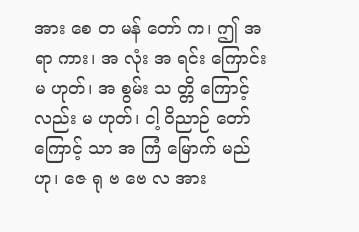အား စေ တ မန် တော် က၊ ဤ အ ရာ ကား၊ အ လုံး အ ရင်း ကြောင်း မ ဟုတ်၊ အ စွမ်း သ တ္တိ ကြောင့် လည်း မ ဟုတ်၊ ငါ့ ဝိညာဉ် တော် ကြောင့် သာ အ ကြံ မြောက် မည် ဟု၊ ဇေ ရု ဗ ဗေ လ အား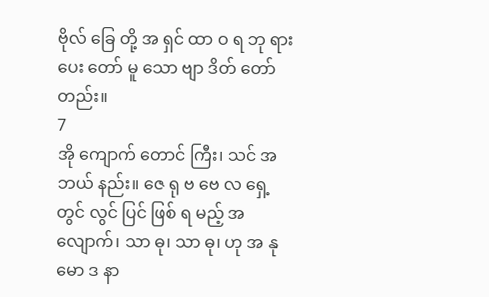ဗိုလ် ခြေ တို့ အ ရှင် ထာ ဝ ရ ဘု ရား ပေး တော် မူ သော ဗျာ ဒိတ် တော် တည်း။
7
အို ကျောက် တောင် ကြီး၊ သင် အ ဘယ် နည်း။ ဇေ ရု ဗ ဗေ လ ရှေ့ တွင် လွင် ပြင် ဖြစ် ရ မည့် အ လျောက်၊ သာ ဓု၊ သာ ဓု၊ ဟု အ နု မော ဒ နာ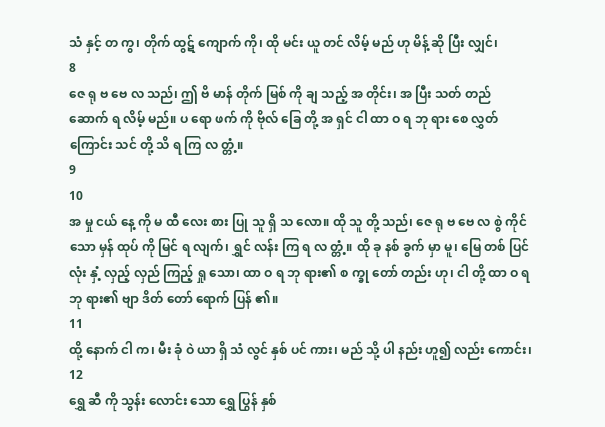သံ နှင့် တ ကွ၊ တိုက် ထွဋ် ကျောက် ကို၊ ထို မင်း ယူ တင် လိမ့် မည် ဟု မိန့် ဆို ပြီး လျှင်၊
8
ဇေ ရု ဗ ဗေ လ သည်၊ ဤ ဗိ မာန် တိုက် မြစ် ကို ချ သည့် အ တိုင်း၊ အ ပြီး သတ် တည် ဆောက် ရ လိမ့် မည်။ ပ ရော ဖက် ကို ဗိုလ် ခြေ တို့ အ ရှင် ငါ ထာ ဝ ရ ဘု ရား စေ လွှတ် ကြောင်း သင် တို့ သိ ရ ကြ လ တ္တံ့။
9
10
အ မှု ငယ် နေ့ ကို မ ထီ လေး စား ပြု သူ ရှိ သ လော။ ထို သူ တို့ သည်၊ ဇေ ရု ဗ ဗေ လ စွဲ ကိုင် သော မှန် ထုပ် ကို မြင် ရ လျက်၊ ရွှင် လန်း ကြ ရ လ တ္တံ့။ ထို ခု နစ် ခွက် မှာ မူ၊ မြေ တစ် ပြင် လုံး နှံ့ လှည့် လှည် ကြည့် ရှု သော၊ ထာ ဝ ရ ဘု ရား၏ စ က္ခု တော် တည်း ဟု၊ ငါ တို့ ထာ ဝ ရ ဘု ရား၏ ဗျာ ဒိတ် တော် ရောက် ပြန် ၏။
11
ထို့ နောက် ငါ က၊ မီး ခုံ ဝဲ ယာ ရှိ သံ လွင် နှစ် ပင် ကား၊ မည် သို့ ပါ နည်း ဟူ၍ လည်း ကောင်း၊
12
ရွှေ ဆီ ကို သွန်း လောင်း သော ရွှေ ပြွန် နှစ်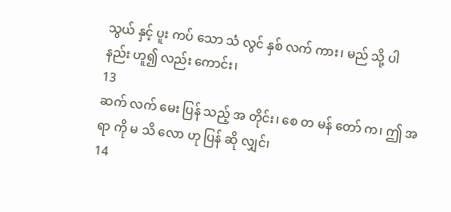သွယ် နှင့် ပူး ကပ် သော သံ လွင် နှစ် လက် ကား၊ မည် သို့ ပါ နည်း ဟူ၍ လည်း ကောင်း၊
13
ဆက် လက် မေး ပြန် သည့် အ တိုင်း၊ စေ တ မန် တော် က၊ ဤ အ ရာ ကို မ သိ လော ဟု ပြန် ဆို လျှင်၊
14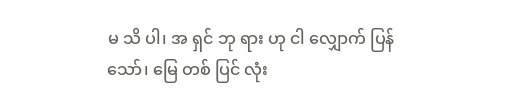မ သိ ပါ၊ အ ရှင် ဘု ရား ဟု ငါ လျှောက် ပြန် သော်၊ မြေ တစ် ပြင် လုံး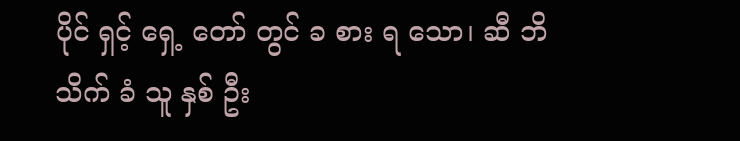ပိုင် ရှင့် ရှေ့ တော် တွင် ခ စား ရ သော၊ ဆီ ဘိ သိက် ခံ သူ နှစ် ဦး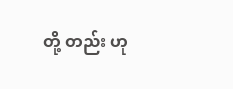တို့ တည်း ဟု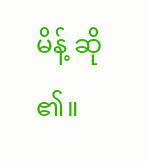မိန့် ဆို ၏။